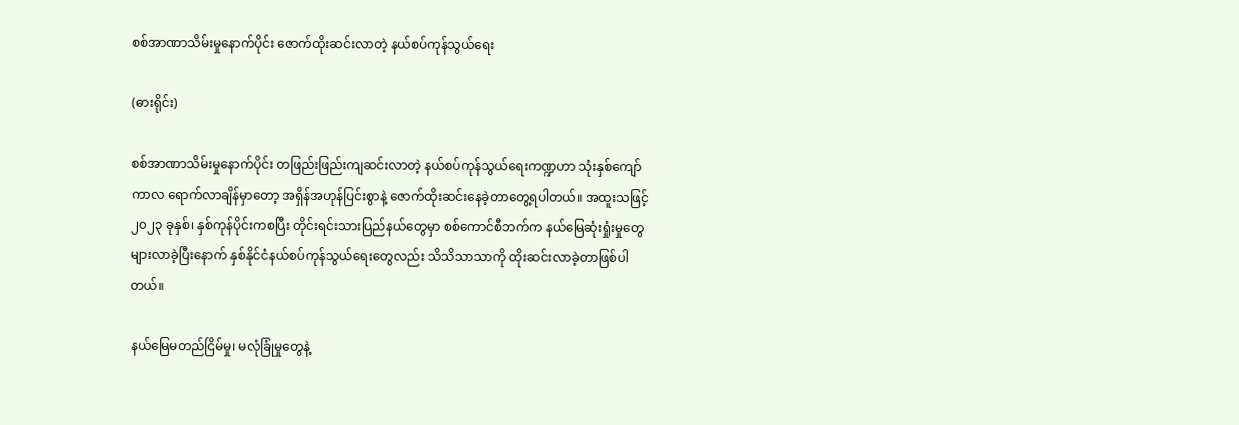စစ်အာဏာသိမ်းမှုနောက်ပိုင်း ဇောက်ထိုးဆင်းလာတဲ့ နယ်စပ်ကုန်သွယ်ရေး

(ဓားရိုင်း)

စစ်အာဏာသိမ်းမှုနောက်ပိုင်း တဖြည်းဖြည်းကျဆင်းလာတဲ့ နယ်စပ်ကုန်သွယ်ရေးကဏ္ဍဟာ သုံးနှစ်ကျော်ကာလ ရောက်လာချိန်မှာတော့ အရှိန်အဟုန်ပြင်းစွာနဲ့ ဇောက်ထိုးဆင်းနေခဲ့တာတွေ့ရပါတယ်။ အထူးသဖြင့် ၂၀၂၃ ခုနှစ်၊ နှစ်ကုန်ပိုင်းကစပြီး တိုင်းရင်းသားပြည်နယ်တွေမှာ စစ်ကောင်စီဘက်က နယ်မြေဆုံးရှုံးမှုတွေများလာခဲ့ပြီးနောက် နှစ်နိုင်ငံနယ်စပ်ကုန်သွယ်ရေးတွေလည်း သိသိသာသာကို ထိုးဆင်းလာခဲ့တာဖြစ်ပါတယ်။

နယ်မြေမတည်ငြိမ်မှု၊ မလုံခြုံမှုတွေနဲ့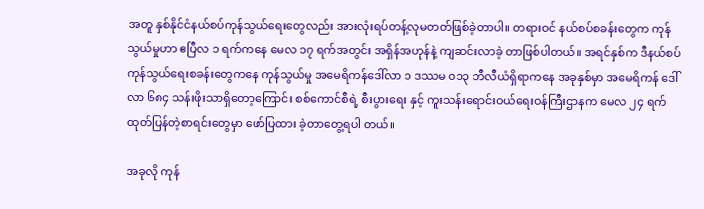အတူ နှစ်နိုင်ငံနယ်စပ်ကုန်သွယ်ရေးတွေလည်း အားလုံးရပ်တန့်လုမတတ်ဖြစ်ခဲ့တာပါ။ တရားဝင် နယ်စပ်စခန်းတွေက ကုန်သွယ်မှုဟာ ဧပြီလ ၁ ရက်ကနေ မေလ ၁၇ ရက်အတွင်း အရှိန်အဟုန်နဲ့ ကျဆင်းလာခဲ့ တာဖြစ်ပါတယ်။ အရင်နှစ်က ဒီနယ်စပ်ကုန်သွယ်ရေးစခန်းတွေကနေ ကုန်သွယ်မှု အမေရိကန်ဒေါ်လာ ၁ ဒဿမ ၀၁၃ ဘီလီယံရှိရာကနေ အခုနှစ်မှာ အမေရိကန် ဒေါ်လာ ၆၈၄ သန်းဖိုးသာရှိတော့ကြောင်း စစ်ကောင်စီရဲ့ စီးပွားရေး နှင့် ကူးသန်းရောင်းဝယ်ရေးဝန်ကြီးဌာနက မေလ ၂၄ ရက် ထုတ်ပြန်တဲ့စာရင်းတွေမှာ ဖော်ပြထား ခဲ့တာတွေ့ရပါ တယ်။

အခုလို ကုန်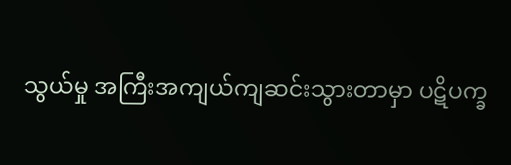သွယ်မှု အကြီးအကျယ်ကျဆင်းသွားတာမှာ ပဋိပက္ခ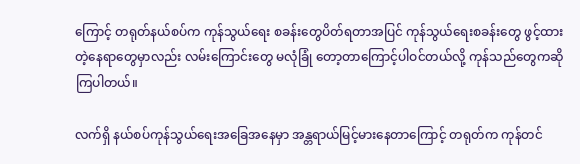ကြောင့် တရုတ်နယ်စပ်က ကုန်သွယ်ရေး စခန်းတွေပိတ်ရတာအပြင် ကုန်သွယ်ရေးစခန်းတွေ ဖွင့်ထားတဲ့နေရာတွေမှာလည်း လမ်းကြောင်းတွေ မလုံခြုံ တော့တာကြောင့်ပါဝင်တယ်လို့ ကုန်သည်တွေကဆိုကြပါတယ်။

လက်ရှိ နယ်စပ်ကုန်သွယ်ရေးအခြေအနေမှာ အန္တရာယ်မြင့်မားနေတာကြောင့် တရုတ်က ကုန်တင်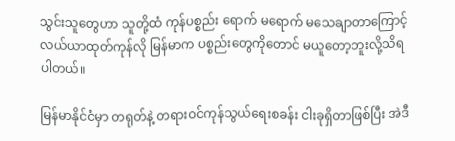သွင်းသူတွေဟာ သူတို့ထံ ကုန်ပစ္စည်း ရောက် မရောက် မသေချာတာကြောင့် လယ်ယာထုတ်ကုန်လို မြန်မာက ပစ္စည်းတွေကိုတောင် မယူတော့ဘူးလို့သိရပါတယ်။

မြန်မာနိုင်ငံမှာ တရုတ်နဲ့ တရားဝင်ကုန်သွယ်ရေးစခန်း ငါးခုရှိတာဖြစ်ပြီး အဲဒီ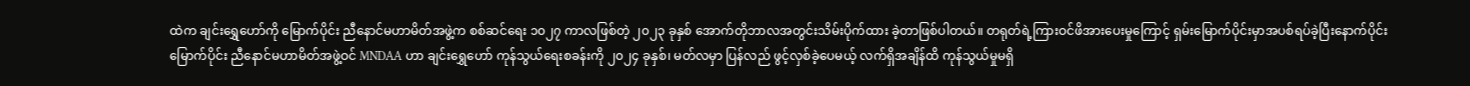ထဲက ချင်းရွှေဟော်ကို မြောက်ပိုင်း ညီနောင်မဟာမိတ်အဖွဲ့က စစ်ဆင်ရေး ၁၀၂၇ ကာလဖြစ်တဲ့ ၂၀၂၃ ခုနှစ် အောက်တိုဘာလအတွင်းသိမ်းပိုက်ထား ခဲ့တာဖြစ်ပါတယ်။ တရုတ်ရဲ့ကြားဝင်ဖိအားပေးမှုကြောင့် ရှမ်းမြောက်ပိုင်းမှာအပစ်ရပ်ခဲ့ပြီးနောက်ပိုင်း မြောက်ပိုင်း ညီနောင်မဟာမိတ်အဖွဲ့ဝင် MNDAA ဟာ ချင်းရွှေဟော် ကုန်သွယ်ရေးစခန်းကို ၂၀၂၄ ခုနှစ်၊ မတ်လမှာ ပြန်လည် ဖွင့်လှစ်ခဲ့ပေမယ့် လက်ရှိအချိန်ထိ ကုန်သွယ်မှုမရှိ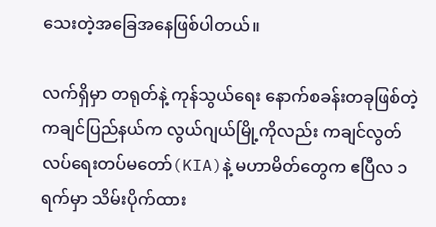သေးတဲ့အခြေအနေဖြစ်ပါတယ်။

လက်ရှိမှာ တရုတ်နဲ့ ကုန်သွယ်ရေး နောက်စခန်းတခုဖြစ်တဲ့ ကချင်ပြည်နယ်က လွယ်ဂျယ်မြို့ကိုလည်း ကချင်လွတ်လပ်ရေးတပ်မတော်(KIA)နဲ့ မဟာမိတ်တွေက ဧပြီလ ၁ ရက်မှာ သိမ်းပိုက်ထား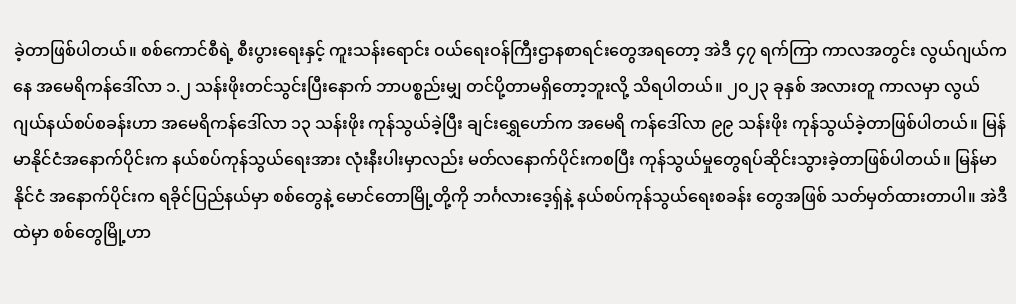ခဲ့တာဖြစ်ပါတယ်။ စစ်ကောင်စီရဲ့ စီးပွားရေးနှင့် ကူးသန်းရောင်း ဝယ်ရေးဝန်ကြီးဌာနစာရင်းတွေအရတော့ အဲဒီ ၄၇ ရက်ကြာ ကာလအတွင်း လွယ်ဂျယ်ကနေ အမေရိကန်ဒေါ်လာ ၁.၂ သန်းဖိုးတင်သွင်းပြီးနောက် ဘာပစ္စည်းမျှ တင်ပို့တာမရှိတော့ဘူးလို့ သိရပါတယ်။ ၂၀၂၃ ခုနှစ် အလားတူ ကာလမှာ လွယ်ဂျယ်နယ်စပ်စခန်းဟာ အမေရိကန်ဒေါ်လာ ၁၃ သန်းဖိုး ကုန်သွယ်ခဲ့ပြီး ချင်းရွှေဟော်က အမေရိ ကန်ဒေါ်လာ ၉၉ သန်းဖိုး ကုန်သွယ်ခဲ့တာဖြစ်ပါတယ်။ မြန်မာနိုင်ငံအနောက်ပိုင်းက နယ်စပ်ကုန်သွယ်ရေးအား လုံးနီးပါးမှာလည်း မတ်လနောက်ပိုင်းကစပြီး ကုန်သွယ်မှုတွေရပ်ဆိုင်းသွားခဲ့တာဖြစ်ပါတယ်။ မြန်မာနိုင်ငံ အနောက်ပိုင်းက ရခိုင်ပြည်နယ်မှာ စစ်တွေနဲ့ မောင်တောမြို့တို့ကို ဘင်္ဂလားဒေ့ရှ်နဲ့ နယ်စပ်ကုန်သွယ်ရေးစခန်း တွေအဖြစ် သတ်မှတ်ထားတာပါ။ အဲဒီထဲမှာ စစ်တွေမြို့ဟာ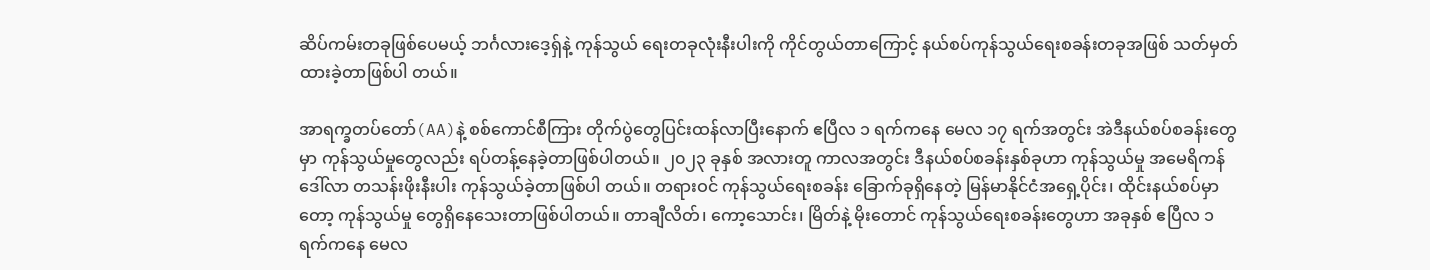ဆိပ်ကမ်းတခုဖြစ်ပေမယ့် ဘင်္ဂလားဒေ့ရှ်နဲ့ ကုန်သွယ် ရေးတခုလုံးနီးပါးကို ကိုင်တွယ်တာကြောင့် နယ်စပ်ကုန်သွယ်ရေးစခန်းတခုအဖြစ် သတ်မှတ်ထားခဲ့တာဖြစ်ပါ တယ်။

အာရက္ခတပ်တော်(AA)နဲ့ စစ်ကောင်စီကြား တိုက်ပွဲတွေပြင်းထန်လာပြီးနောက် ဧပြီလ ၁ ရက်ကနေ မေလ ၁၇ ရက်အတွင်း အဲဒီနယ်စပ်စခန်းတွေမှာ ကုန်သွယ်မှုတွေလည်း ရပ်တန့်နေခဲ့တာဖြစ်ပါတယ်။ ၂၀၂၃ ခုနှစ် အလားတူ ကာလအတွင်း ဒီနယ်စပ်စခန်းနှစ်ခုဟာ ကုန်သွယ်မှု အမေရိကန် ဒေါ်လာ တသန်းဖိုးနီးပါး ကုန်သွယ်ခဲ့တာဖြစ်ပါ တယ်။ တရားဝင် ကုန်သွယ်ရေးစခန်း ခြောက်ခုရှိနေတဲ့ မြန်မာနိုင်ငံအရှေ့ပိုင်း၊ ထိုင်းနယ်စပ်မှာတော့ ကုန်သွယ်မှု တွေရှိနေသေးတာဖြစ်ပါတယ်။ တာချီလိတ်၊ ကော့သောင်း၊ မြိတ်နဲ့ မိုးတောင် ကုန်သွယ်ရေးစခန်းတွေဟာ အခုနှစ် ဧပြီလ ၁ ရက်ကနေ မေလ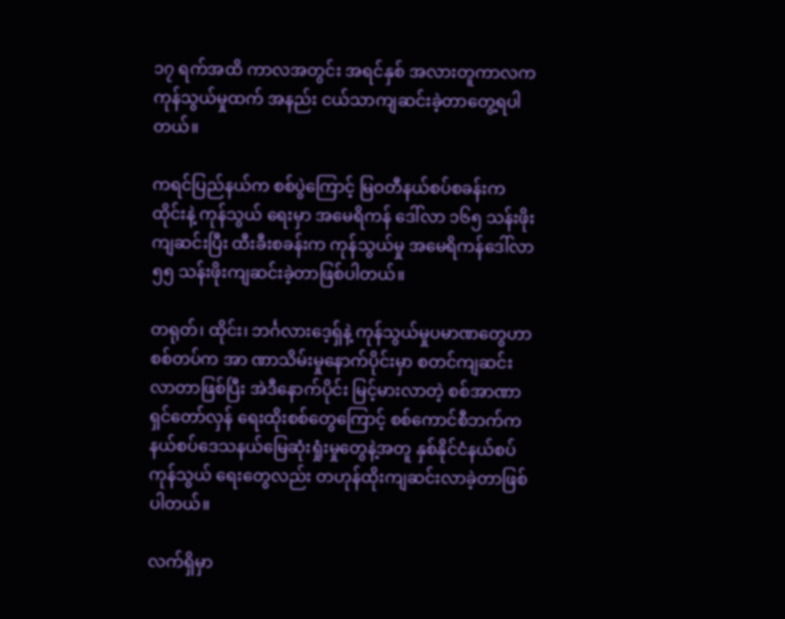၁၇ ရက်အထိ ကာလအတွင်း အရင်နှစ် အလားတူကာလက ကုန်သွယ်မှုထက် အနည်း ငယ်သာကျဆင်းခဲ့တာတွေ့ရပါတယ်။

ကရင်ပြည်နယ်က စစ်ပွဲကြောင့် မြဝတီနယ်စပ်စခန်းက ထိုင်းနဲ့ ကုန်သွယ် ရေးမှာ အမေရိကန် ဒေါ်လာ ၁၆၅ သန်းဖိုး ကျဆင်းပြီး ထီးခီးစခန်းက ကုန်သွယ်မှု အမေရိကန်ဒေါ်လာ ၅၅ သန်းဖိုးကျဆင်းခဲ့တာဖြစ်ပါတယ်။

တရုတ်၊ ထိုင်း၊ ဘင်္ဂလားဒေ့ရှ်နဲ့ ကုန်သွယ်မှုပမာဏတွေဟာ စစ်တပ်က အာ ဏာသိမ်းမှုနောက်ပိုင်းမှာ စတင်ကျဆင်းလာတာဖြစ်ပြီး အဲဒီနောက်ပိုင်း မြင့်မားလာတဲ့ စစ်အာဏာရှင်တော်လှန် ရေးထိုးစစ်တွေကြောင့် စစ်ကောင်စီဘက်က နယ်စပ်ဒေသနယ်မြေဆုံးရှုံးမှုတွေနဲ့အတူ နှစ်နိုင်ငံနယ်စပ်ကုန်သွယ် ရေးတွေလည်း တဟုန်ထိုးကျဆင်းလာခဲ့တာဖြစ်ပါတယ်။

လက်ရှိမှာ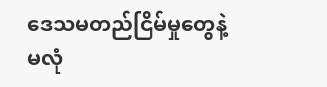ဒေသမတည်ငြိမ်မှုတွေနဲ့ မလုံ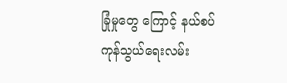ခြုံမှုတွေ ကြောင့် နယ်စပ်ကုန်သွယ်ရေးလမ်း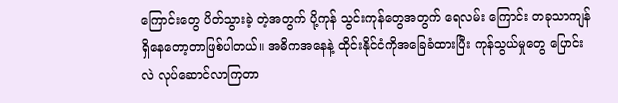ကြောင်းတွေ ပိတ်သွားခဲ့ တဲ့အတွက် ပို့ကုန် သွင်းကုန်တွေအတွက် ရေလမ်း ကြောင်း တခုသာကျန်ရှိနေတော့တာဖြစ်ပါတယ်။ အဓိကအနေနဲ့ ထိုင်းနိုင်ငံကိုအခြေခံထားပြီး ကုန်သွယ်မှုတွေ ပြောင်းလဲ လုပ်ဆောင်လာကြတာ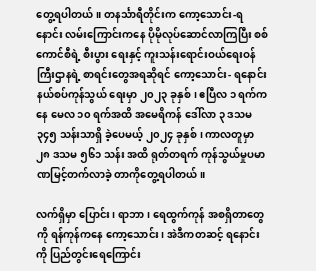တွေ့ရပါတယ်။ တနင်္သာရီတိုင်းက ကော့သောင်း-ရနောင်း လမ်းကြောင်းကနေ ပိုမိုလုပ်ဆောင်လာကြပြီး စစ်ကောင်စီရဲ့ စီးပွား ရေးနှင့် ကူးသန်းရောင်းဝယ်ရေးဝန်ကြီးဌာနရဲ့ စာရင်းတွေအရဆိုရင် ကော့သောင်း- ရနောင်း နယ်စပ်ကုန်သွယ် ရေးမှာ ၂၀၂၃ ခုနှစ်၊ ဧပြီလ ၁ ရက်ကနေ မေလ ၁၀ ရက်အထိ အမေရိကန် ဒေါ်လာ ၃ ဒသမ ၃၄၅ သန်းသာရှိ ခဲ့ပေမယ့် ၂၀၂၄ ခုနှစ်၊ ကာလတူမှာ ၂၈ ဒသမ ၅၆၁ သန်း အထိ ရုတ်တရက် ကုန်သွယ်မှုပမာဏမြင့်တက်လာခဲ့ တာကိုတွေ့ရပါတယ်။

လက်ရှိမှာ ပြောင်း၊ ရာဘာ၊ ရေထွက်ကုန် အစရှိတာတွေကို ရန်ကုန်ကနေ ကော့သောင်း၊ အဲဒီကတဆင့် ရနောင်းကို ပြည်တွင်းရေကြောင်း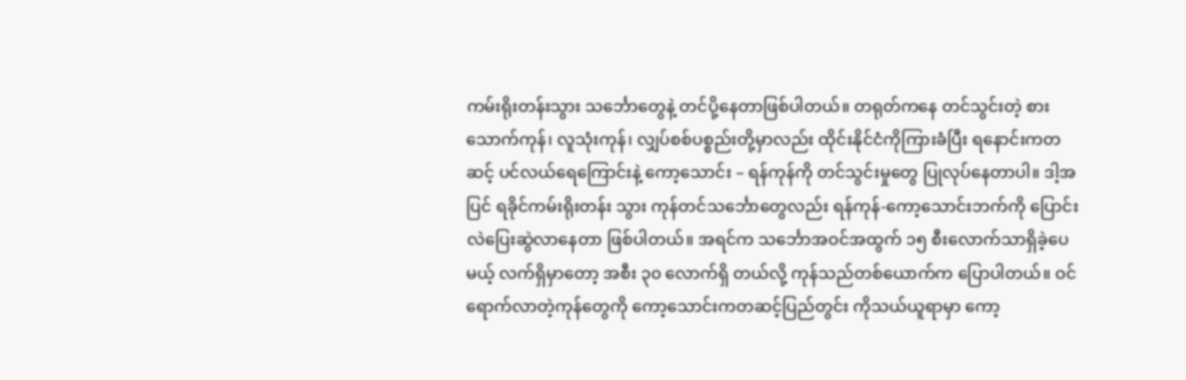ကမ်းရိုးတန်းသွား သင်္ဘောတွေနဲ့ တင်ပို့နေတာဖြစ်ပါတယ်။ တရုတ်ကနေ တင်သွင်းတဲ့ စားသောက်ကုန်၊ လူသုံးကုန်၊ လျှပ်စစ်ပစ္စည်းတို့မှာလည်း ထိုင်းနိုင်ငံကိုကြားခံပြီး ရနောင်းကတဆင့် ပင်လယ်ရေကြောင်းနဲ့ ကော့သောင်း – ရန်ကုန်ကို တင်သွင်းမှုတွေ ပြုလုပ်နေတာပါ။ ဒါ့အပြင် ရခိုင်ကမ်းရိုးတန်း သွား ကုန်တင်သင်္ဘောတွေလည်း ရန်ကုန်-ကော့သောင်းဘက်ကို ပြောင်းလဲပြေးဆွဲလာနေတာ ဖြစ်ပါတယ်။ အရင်က သင်္ဘောအဝင်အထွက် ၁၅ စီးလောက်သာရှိခဲ့ပေမယ့် လက်ရှိမှာတော့ အစီး ၃၀ လောက်ရှိ တယ်လို့ ကုန်သည်တစ်ယောက်က ပြောပါတယ်။ ဝင်ရောက်လာတဲ့ကုန်တွေကို ကော့သောင်းကတဆင့်ပြည်တွင်း ကိုသယ်ယူရာမှာ ကော့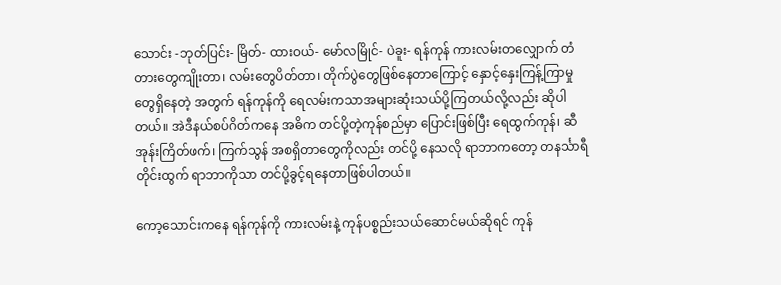သောင်း -ဘုတ်ပြင်း- မြိတ်- ထားဝယ်- မော်လမြိုင်- ပဲခူး- ရန်ကုန် ကားလမ်းတလျှောက် တံတားတွေကျိုးတာ၊ လမ်းတွေပိတ်တာ၊ တိုက်ပွဲတွေဖြစ်နေတာကြောင့် နှောင့်နှေးကြန့်ကြာမှုတွေရှိနေတဲ့ အတွက် ရန်ကုန်ကို ရေလမ်းကသာအများဆုံးသယ်ပို့ကြတယ်လို့လည်း ဆိုပါတယ်။ အဲဒီနယ်စပ်ဂိတ်ကနေ အဓိက တင်ပို့တဲ့ကုန်စည်မှာ ပြောင်းဖြစ်ပြီး ရေထွက်ကုန်၊ ဆီအုန်းကြိတ်ဖက်၊ ကြက်သွန် အစရှိတာတွေကိုလည်း တင်ပို့ နေသလို ရာဘာကတော့ တနင်္သာရီတိုင်းထွက် ရာဘာကိုသာ တင်ပို့ခွင့်ရနေတာဖြစ်ပါတယ်။

ကော့သောင်းကနေ ရန်ကုန်ကို ကားလမ်းနဲ့ ကုန်ပစ္စည်းသယ်ဆောင်မယ်ဆိုရင် ကုန်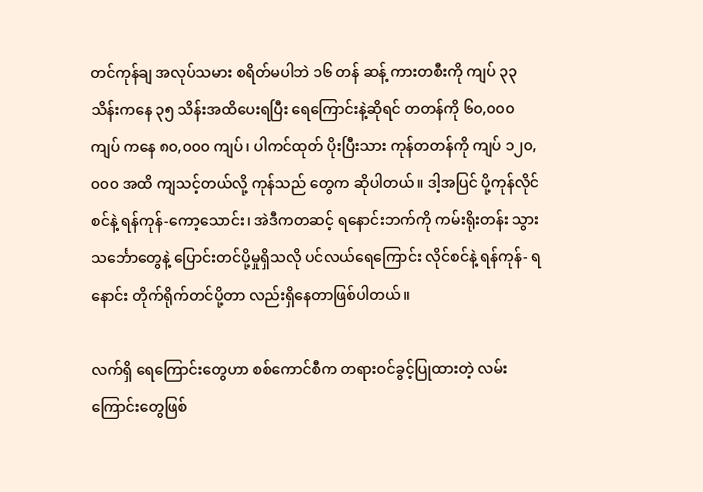တင်ကုန်ချ အလုပ်သမား စရိတ်မပါဘဲ ၁၆ တန် ဆန့် ကားတစီးကို ကျပ် ၃၃ သိန်းကနေ ၃၅ သိန်းအထိပေးရပြီး ရေကြောင်းနဲ့ဆိုရင် တတန်ကို ၆၀,၀၀၀ ကျပ် ကနေ ၈၀,၀၀၀ ကျပ်၊ ပါကင်ထုတ် ပိုးပြီးသား ကုန်တတန်ကို ကျပ် ၁၂၀,၀၀၀ အထိ ကျသင့်တယ်လို့ ကုန်သည် တွေက ဆိုပါတယ်။ ဒါ့အပြင် ပို့ကုန်လိုင်စင်နဲ့ ရန်ကုန်-ကော့သောင်း၊ အဲဒီကတဆင့် ရနောင်းဘက်ကို ကမ်းရိုးတန်း သွား သင်္ဘောတွေနဲ့ ပြောင်းတင်ပို့မှုရှိသလို ပင်လယ်ရေကြောင်း လိုင်စင်နဲ့ ရန်ကုန်- ရနောင်း တိုက်ရိုက်တင်ပို့တာ လည်းရှိနေတာဖြစ်ပါတယ်။

လက်ရှိ ရေကြောင်းတွေဟာ စစ်ကောင်စီက တရားဝင်ခွင့်ပြုထားတဲ့ လမ်းကြောင်းတွေဖြစ်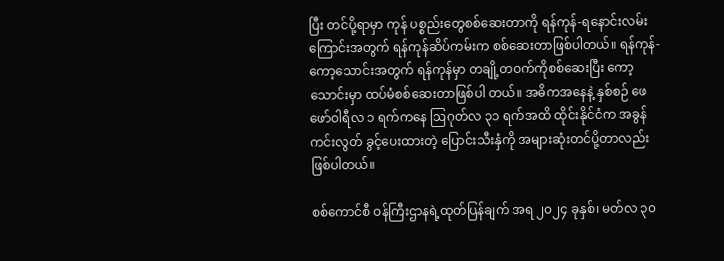ပြီး တင်ပို့ရာမှာ ကုန် ပစ္စည်းတွေစစ်ဆေးတာကို ရန်ကုန်-ရနောင်းလမ်းကြောင်းအတွက် ရန်ကုန်ဆိပ်ကမ်းက စစ်ဆေးတာဖြစ်ပါတယ်။ ရန်ကုန်-ကော့သောင်းအတွက် ရန်ကုန်မှာ တချို့တဝက်ကိုစစ်ဆေးပြီး ကော့သောင်းမှာ ထပ်မံစစ်ဆေးတာဖြစ်ပါ တယ်။ အဓိကအနေနဲ့ နှစ်စဉ် ဖေဖော်ဝါရီလ ၁ ရက်ကနေ ဩဂုတ်လ ၃၁ ရက်အထိ ထိုင်းနိုင်ငံက အခွန်ကင်းလွတ် ခွင့်ပေးထားတဲ့ ပြောင်းသီးနှံကို အများဆုံးတင်ပို့တာလည်းဖြစ်ပါတယ်။

စစ်ကောင်စီ ဝန်ကြီးဌာနရဲ့ထုတ်ပြန်ချက် အရ ၂၀၂၄ ခုနှစ်၊ မတ်လ ၃၀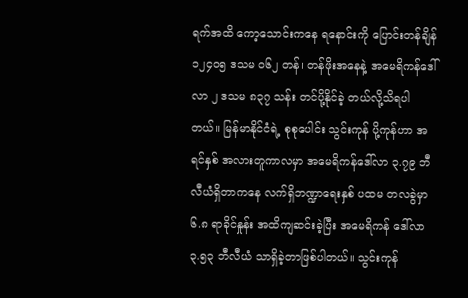ရက်အထိ ကော့သောင်းကနေ ရနောင်းကို ပြောင်းတန်ချိန် ၁၂၄၀၅ ဒသမ ၀၆၂ တန်၊ တန်ဖိုးအနေနဲ့ အမေရိကန်ဒေါ်လာ ၂ ဒသမ ၈၃၇ သန်း တင်ပို့နိုင်ခဲ့ တယ်လို့သိရပါတယ်။ မြန်မာနိုင်ငံရဲ့ စုစုပေါင်း သွင်းကုန် ပို့ကုန်ဟာ အရင်နှစ် အလားတူကာလမှာ အမေရိကန်ဒေါ်လာ ၃.၇၉ ဘီလီယံရှိတာကနေ လက်ရှိဘဏ္ဍာရေးနှစ် ပထမ တလခွဲမှာ ၆.၈ ရာခိုင်နှုန်း အထိကျဆင်းခဲ့ပြီး အမေရိကန် ဒေါ်လာ ၃.၅၃ ဘီလီယံ သာရှိခဲ့တာဖြစ်ပါတယ်။ သွင်းကုန်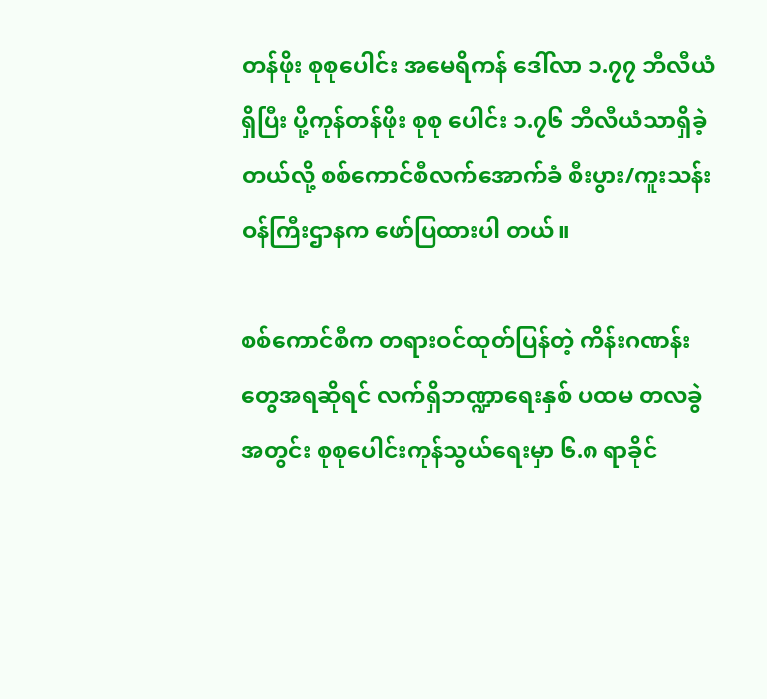တန်ဖိုး စုစုပေါင်း အမေရိကန် ဒေါ်လာ ၁.၇၇ ဘီလီယံရှိပြီး ပို့ကုန်တန်ဖိုး စုစု ပေါင်း ၁.၇၆ ဘီလီယံသာရှိခဲ့တယ်လို့ စစ်ကောင်စီလက်အောက်ခံ စီးပွား/ကူးသန်းဝန်ကြီးဌာနက ဖော်ပြထားပါ တယ်။

စစ်ကောင်စီက တရားဝင်ထုတ်ပြန်တဲ့ ကိန်းဂဏန်းတွေအရဆိုရင် လက်ရှိဘဏ္ဍာရေးနှစ် ပထမ တလခွဲ အတွင်း စုစုပေါင်းကုန်သွယ်ရေးမှာ ၆.၈ ရာခိုင်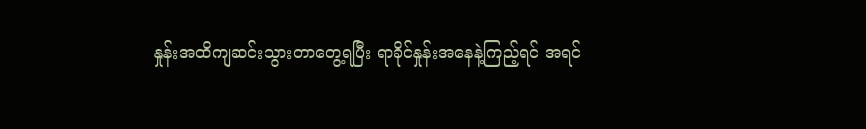နှုန်းအထိကျဆင်းသွားတာတွေ့ရပြီး ရာခိုင်နှုန်းအနေနဲ့ကြည့်ရင် အရင်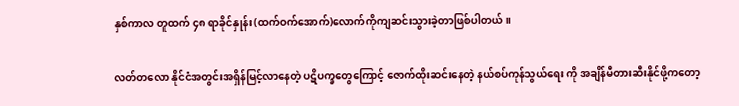နှစ်ကာလ တူထက် ၄၈ ရာခိုင်နှုန်း(ထက်ဝက်အောက်)လောက်ကိုကျဆင်းသွားခဲ့တာဖြစ်ပါတယ်။

လတ်တလော နိုင်ငံအတွင်းအရှိန်မြင့်လာနေတဲ့ ပဋိပက္ခတွေကြောင့် ဇောက်ထိုးဆင်းနေတဲ့ နယ်စပ်ကုန်သွယ်ရေး ကို အချိန်မီတားဆီးနိုင်ဖို့ကတော့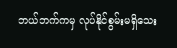ဘယ်ဘက်ကမှ လုပ်နိုင်စွမ်းမရှိသေး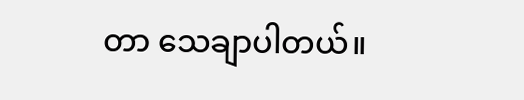တာ သေချာပါတယ်။